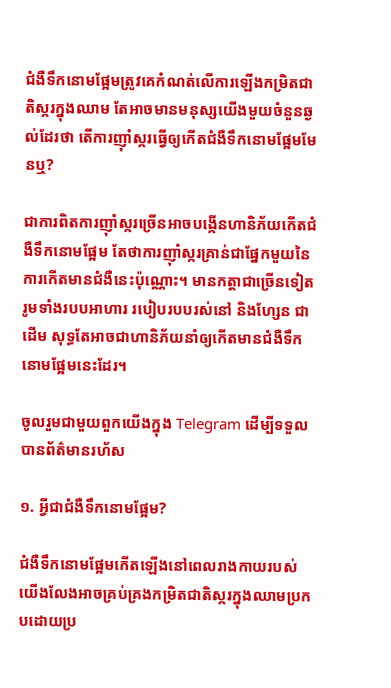ជំងឺទឹកនោមផ្អែមត្រូវគេកំណត់លើការឡើងកម្រិតជាតិស្ករក្នុងឈាម តែអាចមានមនុស្សយើងមួយចំនួនឆ្ងល់ដែរថា តើការញ៉ាំស្ករធ្វើឲ្យកើតជំងឺទឹកនោមផ្អែមមែនឬ?

ជាការពិតការញ៉ាំស្ករច្រើនអាចបង្កើនហានិភ័យកើតជំងឺទឹកនោមផ្អែម តែថាការញ៉ាំស្ករគ្រាន់ជាផ្នែកមួយនៃការកើតមានជំងឺនេះប៉ុណ្ណោះ។ មានកត្តាជាច្រើនទៀតរូមទាំងរបបអាហារ របៀបរបបរស់នៅ និងហ្សែន ជាដើម សុទ្ធតែអាចជាហានិភ័យនាំឲ្យកើតមានជំងឺទឹកនោមផ្អែមនេះដែរ។

ចូលរួមជាមួយពួកយើងក្នុង Telegram ដើម្បីទទួលបានព័ត៌មានរហ័ស

១. អ្វីជាជំងឺទឹកនោមផ្អែម?

ជំងឺទឹកនោមផ្អែមកើតឡើងនៅពេលរាងកាយរបស់យើងលែងអាចគ្រប់គ្រងកម្រិតជាតិស្ករក្នុងឈាមប្រកបដោយប្រ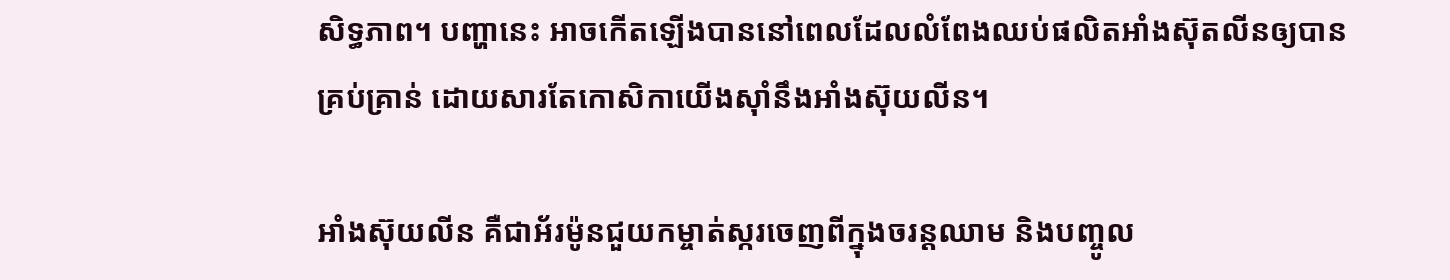សិទ្ធភាព។ បញ្ហានេះ អាចកើតឡើងបាននៅពេលដែលលំពែងឈប់ផលិតអាំងស៊ុតលីនឲ្យបានគ្រប់គ្រាន់ ដោយសារតែកោសិកាយើងស៊ាំនឹងអាំងស៊ុយលីន។

អាំងស៊ុយលីន គឺជាអ័រម៉ូនជួយកម្ចាត់ស្ករចេញពីក្នុងចរន្តឈាម និងបញ្ចូល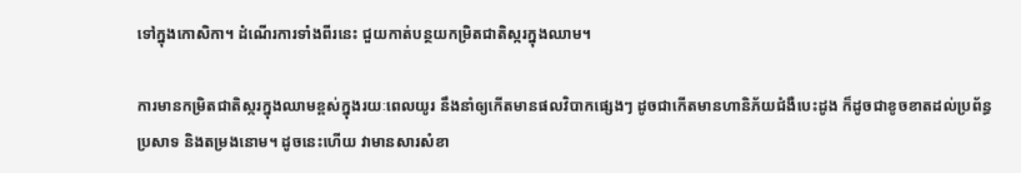ទៅក្នុងកោសិកា។ ដំណើរការទាំងពីរនេះ ជួយកាត់បន្ថយកម្រិតជាតិស្ករក្នុងឈាម។

ការមានកម្រិតជាតិស្ករក្នុងឈាមខ្ពស់ក្នុងរយៈពេលយូរ នឹងនាំឲ្យកើតមានផលវិបាកផ្សេងៗ ដូចជាកើតមានហានិភ័យជំងឺបេះដូង ក៏ដូចជាខូចខាតដល់ប្រព័ន្ធប្រសាទ និងតម្រងនោម។ ដូចនេះហើយ វាមានសារសំខា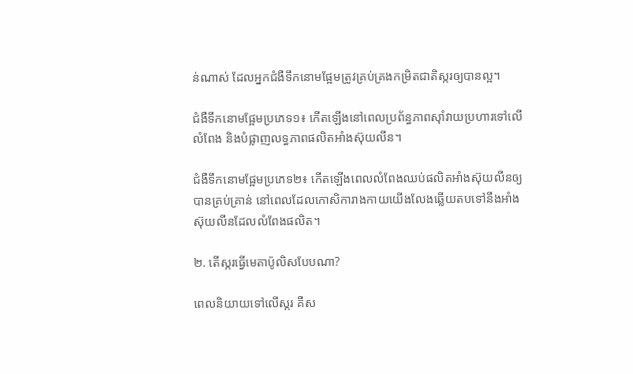ន់ណាស់ ដែលអ្នកជំងឺទឹកនោមផ្អែមត្រូវគ្រប់គ្រងកម្រិតជាតិស្ករឲ្យបានល្អ។

ជំងឺទឹកនោមផ្អែមប្រភេទ១៖ កើតឡើងនៅពេលប្រព័ន្ធភាពស៊ាំវាយប្រហារទៅលើលំពែង និងបំផ្លាញលទ្ធភាពផលិតអាំងស៊ុយលីន។

ជំងឺទឹកនោមផ្អែមប្រភេទ២៖ កើតឡើងពេលលំពែងឈប់ផលិតអាំងស៊ុយលីនឲ្យបានគ្រប់គ្រាន់ នៅពេលដែលកោសិការាងកាយយើងលែងឆ្លើយតបទៅនឹងអាំងស៊ុយលីនដែលលំពែងផលិត។

២. តើស្ករធ្វើមេតាប៉ូលិសបែបណា?

ពេលនិយាយទៅលើស្ករ គឺស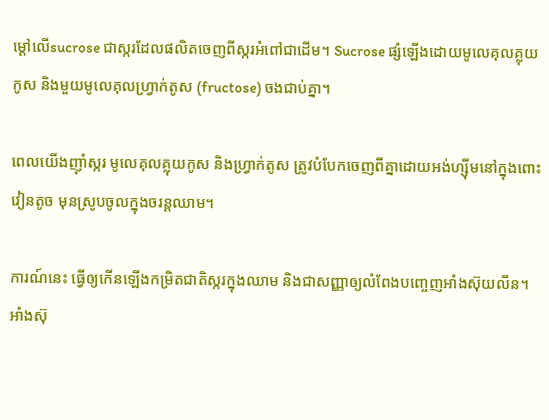ម្ដៅលើsucrose ជាស្ករដែលផលិតចេញពីស្ករអំពៅជាដើម។ Sucrose ផ្សំឡើងដោយមូលេគុលគ្លុយកូស និងមួយមូលេគុលហ្វ្រាក់តូស (fructose) ចងជាប់គ្នា។

ពេលយើងញ៉ាំស្ករ មូលេគុលគ្លុយកូស និងហ្វ្រាក់តូស ត្រូវបំបែកចេញពីគ្នាដោយអង់ហ្ស៊ីមនៅក្នុងពោះវៀនតូច មុនស្រូបចូលក្នុងចរន្តឈាម។

ការណ៍នេះ ធ្វើឲ្យកើនឡើងកម្រិតជាតិស្ករក្នុងឈាម និងជាសញ្ញាឲ្យលំពែងបញ្ចេញអាំងស៊ុយលីន។ អាំងស៊ុ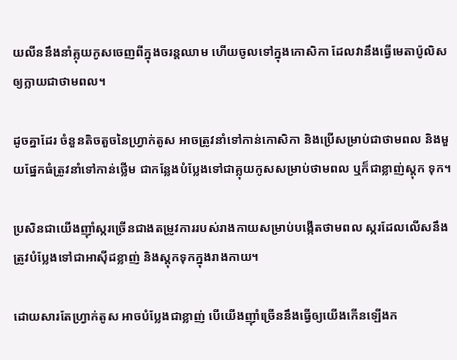យលីននឹងនាំគ្លុយកូសចេញពីក្នុងចរន្តឈាម ហើយចូលទៅក្នុងកោសិកា ដែលវានឹងធ្វើមេតាប៉ូលិសឲ្យក្លាយជាថាមពល។

ដូចគ្នាដែរ ចំនួនតិចតួចនៃហ្វ្រាក់តូស អាចត្រូវនាំទៅកាន់កោសិកា និងប្រើសម្រាប់ជាថាមពល និងមួយផ្នែកធំត្រូវនាំទៅកាន់ថ្លើម ជាកន្លែងបំប្លែងទៅជាគ្លុយកូសសម្រាប់ថាមពល ឬក៏ជាខ្លាញ់ស្តុក ទុក។

ប្រសិនជាយើងញ៉ាំស្ករច្រើនជាងតម្រូវការរបស់រាងកាយសម្រាប់បង្កើតថាមពល ស្ករដែលលើសនឹងត្រូវបំប្លែងទៅជាអាស៊ីដខ្លាញ់ និងស្តុកទុកក្នុងរាងកាយ។

ដោយសារតែហ្វ្រាក់តូស អាចបំប្លែងជាខ្លាញ់ បើយើងញ៉ាំច្រើននឹងធ្វើឲ្យយើងកើនឡើងក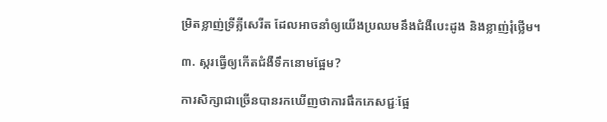ម្រិតខ្លាញ់ទ្រីគ្លីសេរីត ដែលអាចនាំឲ្យយើងប្រឈមនឹងជំងឺបេះដូង និងខ្លាញ់រុំថ្លើម។

៣. ស្ករធ្វើឲ្យកើតជំងឺទឹកនោមផ្អែម?

ការសិក្សាជាច្រើនបានរកឃើញថាការផឹកភេសជ្ជៈផ្អែ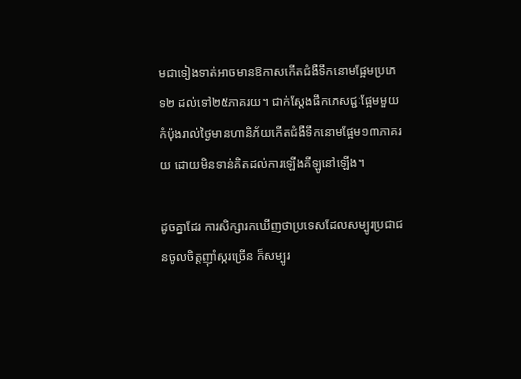មជាទៀងទាត់អាចមានឱកាសកើតជំងឺទឹកនោមផ្អែមប្រភេទ២ ដល់ទៅ២៥ភាគរយ។ ជាក់ស្តែងផឹកភេសជ្ជៈផ្អែមមួយកំប៉ុងរាល់ថ្ងៃមានហានិភ័យកើតជំងឺទឹកនោមផ្អែម១៣ភាគរយ ដោយមិនទាន់គិតដល់ការឡើងគីឡូនៅឡើង។

ដូចគ្នាដែរ ការសិក្សារកឃើញថាប្រទេសដែលសម្បូរប្រជាជនចូលចិត្តញ៉ាំស្ករច្រើន ក៏សម្បូរ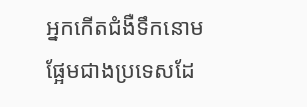អ្នកកើតជំងឺទឹកនោមផ្អែមជាងប្រទេសដែ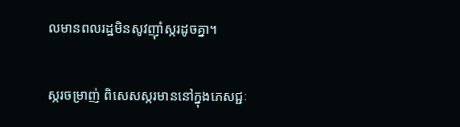លមានពលរដ្ឋមិនសូវញ៉ាំស្ករដូចគ្នា។

ស្ករចម្រាញ់ ពិសេសស្ករមាននៅក្នុងភេសជ្ជៈ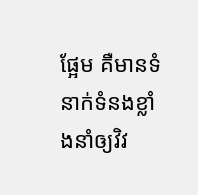ផ្អែម គឺមានទំនាក់ទំនងខ្លាំងនាំឲ្យវិវ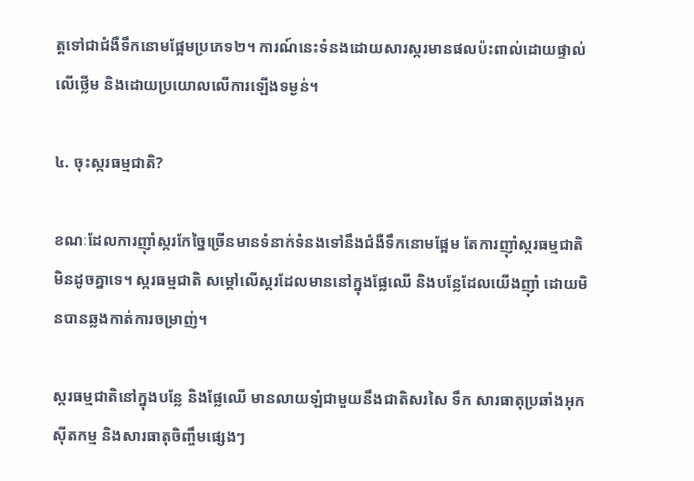ត្តទៅជាជំងឺទឹកនោមផ្អែមប្រភេទ២។ ការណ៍នេះទំនងដោយសារស្ករមានផលប៉ះពាល់ដោយផ្ទាល់លើថ្លើម និងដោយប្រយោលលើការឡើងទម្ងន់។

៤. ចុះស្ករធម្មជាតិ?

ខណៈដែលការញ៉ាំស្ករកែច្នៃច្រើនមានទំនាក់ទំនងទៅនឹងជំងឺទឹកនោមផ្អែម តែការញ៉ាំស្ករធម្មជាតិមិនដូចគ្នាទេ។ ស្ករធម្មជាតិ សម្ដៅលើស្ករដែលមាននៅក្នុងផ្លែឈើ និងបន្លែដែលយើងញ៉ាំ ដោយមិនបានឆ្លងកាត់ការចម្រាញ់។

ស្ករធម្មជាតិនៅក្នុងបន្លែ និងផ្លែឈើ មានលាយឡំជាមួយនឹងជាតិសរសៃ ទឹក សារធាតុប្រឆាំងអុកស៊ីតកម្ម និងសារធាតុចិញ្ចឹមផ្សេងៗ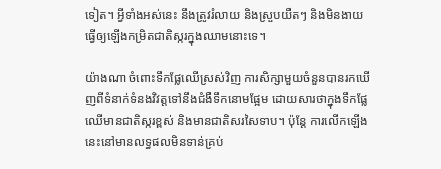ទៀត។ អ្វីទាំងអស់នេះ នឹងត្រូវរំលាយ និងស្រួបយឺតៗ និងមិនងាយធ្វើឲ្យឡើងកម្រិតជាតិស្ករក្នុងឈាមនោះទេ។

យ៉ាងណា ចំពោះទឹកផ្លែឈើស្រស់វិញ ការសិក្សាមួយចំនួនបានរកឃើញពីទំនាក់ទំនងវិវត្តទៅនឹងជំងឺទឹកនោមផ្អែម ដោយសារថាក្នុងទឹកផ្លែឈើមានជាតិស្ករខ្ពស់ និងមានជាតិសរសៃទាប។ ប៉ុន្តែ ការលើកឡើងនេះនៅមានលទ្ធផលមិនទាន់គ្រប់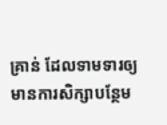គ្រាន់ ដែលទាមទារឲ្យមានការសិក្សាបន្ថែម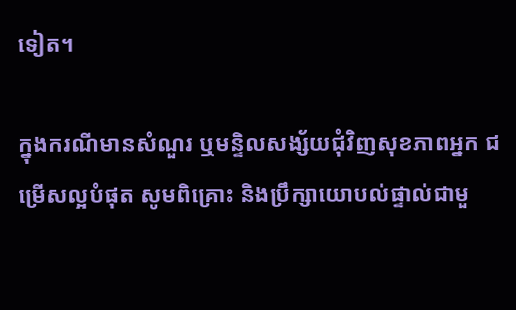ទៀត។

ក្នុងករណីមានសំណួរ ឬមន្ទិលសង្ស័យជុំវិញសុខភាពអ្នក ជម្រើសល្អបំផុត សូមពិគ្រោះ និងប្រឹក្សាយោបល់ផ្ទាល់ជាមួ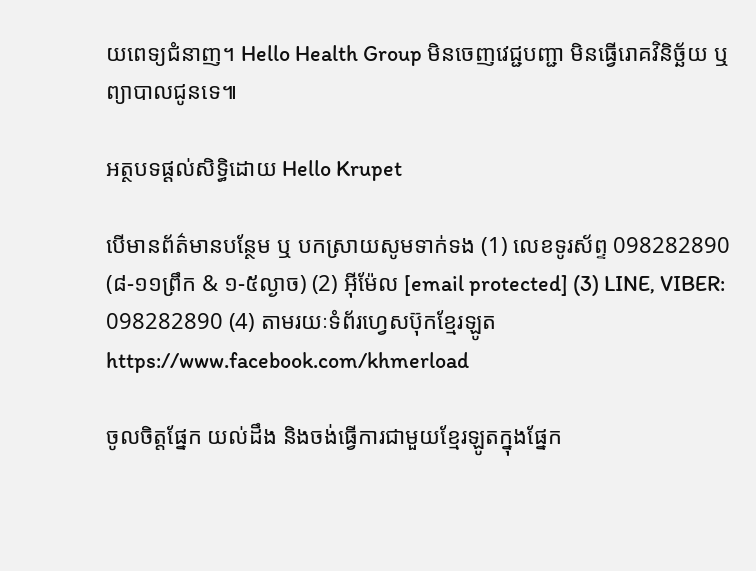យពេទ្យជំនាញ។ Hello Health Group មិនចេញវេជ្ជបញ្ជា មិនធ្វើរោគវិនិច្ឆ័យ ឬព្យាបាលជូនទេ៕

អត្ថបទផ្ដល់សិទ្ធិដោយ Hello Krupet

បើមានព័ត៌មានបន្ថែម ឬ បកស្រាយសូមទាក់ទង (1) លេខទូរស័ព្ទ 098282890 (៨-១១ព្រឹក & ១-៥ល្ងាច) (2) អ៊ីម៉ែល [email protected] (3) LINE, VIBER: 098282890 (4) តាមរយៈទំព័រហ្វេសប៊ុកខ្មែរឡូត https://www.facebook.com/khmerload

ចូលចិត្តផ្នែក យល់ដឹង និងចង់ធ្វើការជាមួយខ្មែរឡូតក្នុងផ្នែក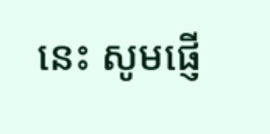នេះ សូមផ្ញើ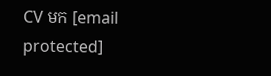CV មក [email protected]